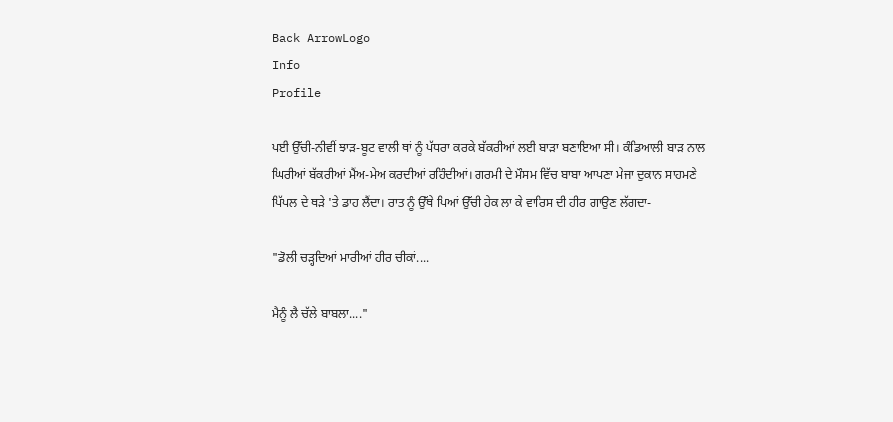Back ArrowLogo
Info
Profile

ਪਈ ਉੱਚੀ-ਨੀਵੀਂ ਝਾੜ-ਬੂਟ ਵਾਲੀ ਥਾਂ ਨੂੰ ਪੱਧਰਾ ਕਰਕੇ ਬੱਕਰੀਆਂ ਲਈ ਬਾੜਾ ਬਣਾਇਆ ਸੀ। ਕੰਡਿਆਲੀ ਬਾੜ ਨਾਲ ਘਿਰੀਆਂ ਬੱਕਰੀਆਂ ਮੈਂਅ-ਮੇਅ ਕਰਦੀਆਂ ਰਹਿੰਦੀਆਂ। ਗਰਮੀ ਦੇ ਮੌਸਮ ਵਿੱਚ ਬਾਬਾ ਆਪਣਾ ਮੇਜਾ ਦੁਕਾਨ ਸਾਹਮਣੇ ਪਿੱਪਲ ਦੇ ਥੜੇ 'ਤੇ ਡਾਹ ਲੈਂਦਾ। ਰਾਤ ਨੂੰ ਉੱਥੇ ਪਿਆਂ ਉੱਚੀ ਹੇਕ ਲਾ ਕੇ ਵਾਰਿਸ ਦੀ ਹੀਰ ਗਾਉਣ ਲੱਗਦਾ-

"ਡੋਲੀ ਚੜ੍ਹਦਿਆਂ ਮਾਰੀਆਂ ਹੀਰ ਚੀਕਾਂ....

ਮੈਨੂੰ ਲੈ ਚੱਲੇ ਬਾਬਲਾ...."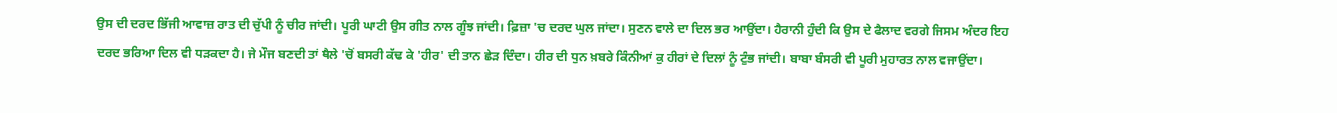ਉਸ ਦੀ ਦਰਦ ਭਿੱਜੀ ਆਵਾਜ਼ ਰਾਤ ਦੀ ਚੁੱਪੀ ਨੂੰ ਚੀਰ ਜਾਂਦੀ। ਪੂਰੀ ਘਾਟੀ ਉਸ ਗੀਤ ਨਾਲ ਗੂੰਝ ਜਾਂਦੀ। ਫ਼ਿਜ਼ਾ 'ਚ ਦਰਦ ਘੁਲ ਜਾਂਦਾ। ਸੁਣਨ ਵਾਲੇ ਦਾ ਦਿਲ ਭਰ ਆਉਂਦਾ। ਹੈਰਾਨੀ ਹੁੰਦੀ ਕਿ ਉਸ ਦੇ ਫੈਲਾਦ ਵਰਗੇ ਜਿਸਮ ਅੰਦਰ ਇਹ ਦਰਦ ਭਰਿਆ ਦਿਲ ਵੀ ਧੜਕਦਾ ਹੈ। ਜੇ ਮੌਜ ਬਣਦੀ ਤਾਂ ਥੈਲੇ 'ਚੋਂ ਬਸਰੀ ਕੱਢ ਕੇ 'ਹੀਰ' ਦੀ ਤਾਨ ਛੇੜ ਦਿੰਦਾ। ਹੀਰ ਦੀ ਧੁਨ ਖ਼ਬਰੇ ਕਿੰਨੀਆਂ ਕੁ ਹੀਰਾਂ ਦੇ ਦਿਲਾਂ ਨੂੰ ਟੁੰਭ ਜਾਂਦੀ। ਬਾਬਾ ਬੰਸਰੀ ਵੀ ਪੂਰੀ ਮੁਹਾਰਤ ਨਾਲ ਵਜਾਉਂਦਾ।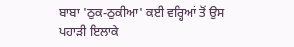ਬਾਬਾ 'ਠੁਕ-ਠੁਕੀਆ' ਕਈ ਵਰ੍ਹਿਆਂ ਤੋਂ ਉਸ ਪਹਾੜੀ ਇਲਾਕੇ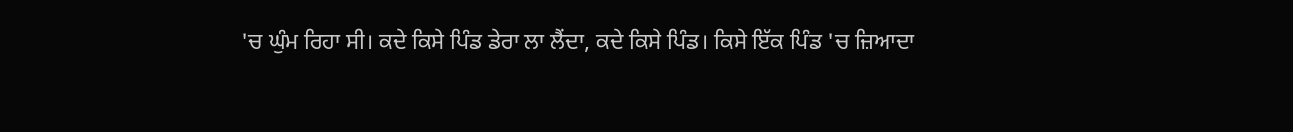'ਚ ਘੁੰਮ ਰਿਹਾ ਸੀ। ਕਦੇ ਕਿਸੇ ਪਿੰਡ ਡੇਰਾ ਲਾ ਲੈਂਦਾ, ਕਦੇ ਕਿਸੇ ਪਿੰਡ। ਕਿਸੇ ਇੱਕ ਪਿੰਡ 'ਚ ਜ਼ਿਆਦਾ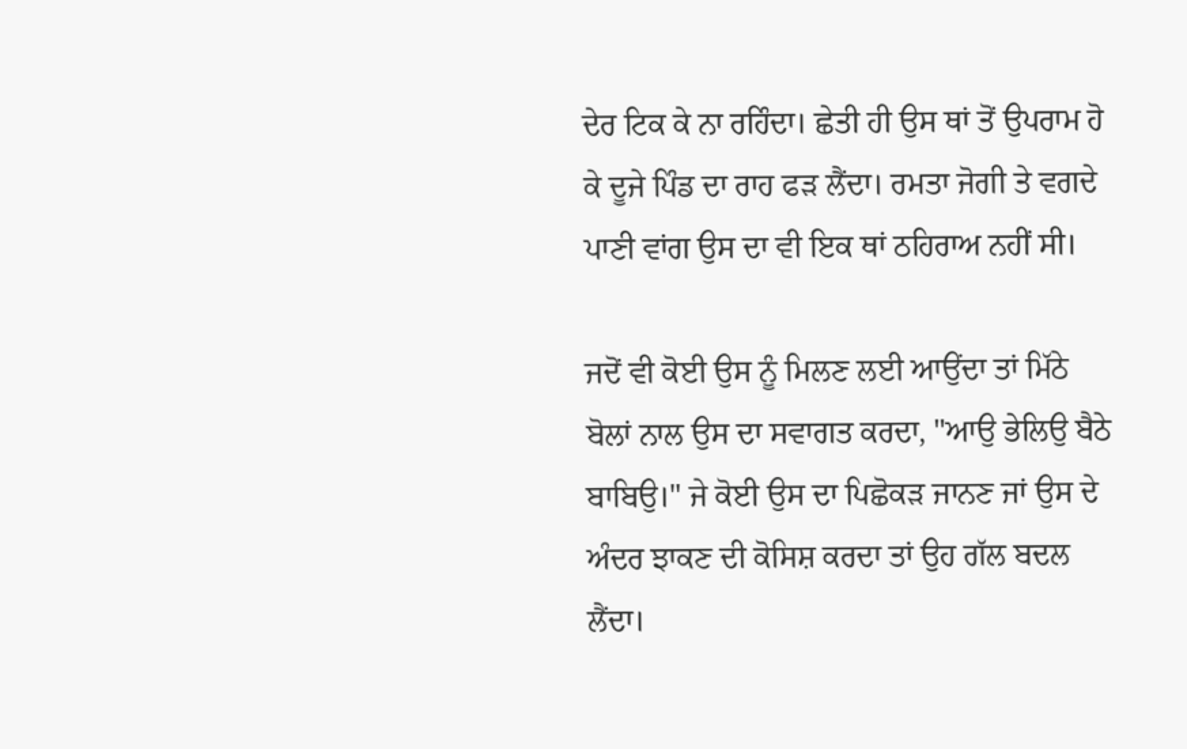ਦੇਰ ਟਿਕ ਕੇ ਨਾ ਰਹਿੰਦਾ। ਛੇਤੀ ਹੀ ਉਸ ਥਾਂ ਤੋਂ ਉਪਰਾਮ ਹੋ ਕੇ ਦੂਜੇ ਪਿੰਡ ਦਾ ਰਾਹ ਫੜ ਲੈਂਦਾ। ਰਮਤਾ ਜੋਗੀ ਤੇ ਵਗਦੇ ਪਾਣੀ ਵਾਂਗ ਉਸ ਦਾ ਵੀ ਇਕ ਥਾਂ ਠਹਿਰਾਅ ਨਹੀਂ ਸੀ।

ਜਦੋਂ ਵੀ ਕੋਈ ਉਸ ਨੂੰ ਮਿਲਣ ਲਈ ਆਉਂਦਾ ਤਾਂ ਮਿੱਠੇ ਬੋਲਾਂ ਨਾਲ ਉਸ ਦਾ ਸਵਾਗਤ ਕਰਦਾ, "ਆਉ ਭੇਲਿਉ ਬੈਠੇ ਬਾਬਿਉ।" ਜੇ ਕੋਈ ਉਸ ਦਾ ਪਿਛੋਕੜ ਜਾਨਣ ਜਾਂ ਉਸ ਦੇ ਅੰਦਰ ਝਾਕਣ ਦੀ ਕੋਸਿਸ਼ ਕਰਦਾ ਤਾਂ ਉਹ ਗੱਲ ਬਦਲ ਲੈਂਦਾ।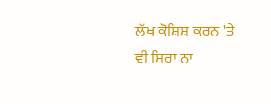ਲੱਖ ਕੋਸ਼ਿਸ਼ ਕਰਨ 'ਤੇ ਵੀ ਸਿਰਾ ਨਾ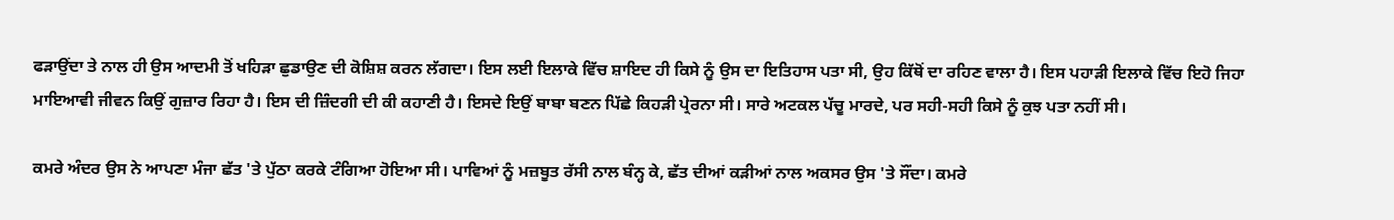ਫੜਾਉਂਦਾ ਤੇ ਨਾਲ ਹੀ ਉਸ ਆਦਮੀ ਤੋਂ ਖਹਿੜਾ ਛੁਡਾਉਣ ਦੀ ਕੋਸ਼ਿਸ਼ ਕਰਨ ਲੱਗਦਾ। ਇਸ ਲਈ ਇਲਾਕੇ ਵਿੱਚ ਸ਼ਾਇਦ ਹੀ ਕਿਸੇ ਨੂੰ ਉਸ ਦਾ ਇਤਿਹਾਸ ਪਤਾ ਸੀ, ਉਹ ਕਿੱਥੋਂ ਦਾ ਰਹਿਣ ਵਾਲਾ ਹੈ। ਇਸ ਪਹਾੜੀ ਇਲਾਕੇ ਵਿੱਚ ਇਹੋ ਜਿਹਾ ਮਾਇਆਵੀ ਜੀਵਨ ਕਿਉਂ ਗੁਜ਼ਾਰ ਰਿਹਾ ਹੈ। ਇਸ ਦੀ ਜ਼ਿੰਦਗੀ ਦੀ ਕੀ ਕਹਾਣੀ ਹੈ। ਇਸਦੇ ਇਉਂ ਬਾਬਾ ਬਣਨ ਪਿੱਛੇ ਕਿਹੜੀ ਪ੍ਰੇਰਨਾ ਸੀ। ਸਾਰੇ ਅਟਕਲ ਪੱਚੂ ਮਾਰਦੇ, ਪਰ ਸਹੀ-ਸਹੀ ਕਿਸੇ ਨੂੰ ਕੁਝ ਪਤਾ ਨਹੀਂ ਸੀ।

ਕਮਰੇ ਅੰਦਰ ਉਸ ਨੇ ਆਪਣਾ ਮੰਜਾ ਛੱਤ 'ਤੇ ਪੁੱਠਾ ਕਰਕੇ ਟੰਗਿਆ ਹੋਇਆ ਸੀ। ਪਾਵਿਆਂ ਨੂੰ ਮਜ਼ਬੂਤ ਰੱਸੀ ਨਾਲ ਬੰਨ੍ਹ ਕੇ, ਛੱਤ ਦੀਆਂ ਕੜੀਆਂ ਨਾਲ ਅਕਸਰ ਉਸ 'ਤੇ ਸੌਂਦਾ। ਕਮਰੇ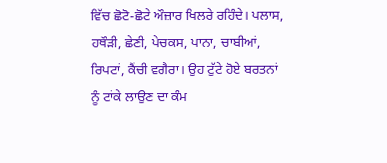ਵਿੱਚ ਛੋਟੋ-ਛੋਟੇ ਔਜ਼ਾਰ ਖਿਲਰੇ ਰਹਿੰਦੇ। ਪਲਾਸ, ਹਥੌੜੀ, ਛੇਣੀ, ਪੇਚਕਸ, ਪਾਨਾ, ਚਾਬੀਆਂ, ਰਿਪਟਾਂ, ਕੈਂਚੀ ਵਗੈਰਾ। ਉਹ ਟੁੱਟੇ ਹੋਏ ਬਰਤਨਾਂ ਨੂੰ ਟਾਂਕੇ ਲਾਉਣ ਦਾ ਕੰਮ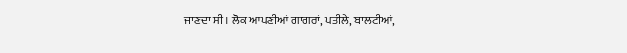ਜਾਣਦਾ ਸੀ। ਲੋਕ ਆਪਣੀਆਂ ਗਾਗਰਾਂ, ਪਤੀਲੇ, ਬਾਲਟੀਆਂ,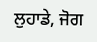ਲੁਹਾਡੇ, ਜੋਗ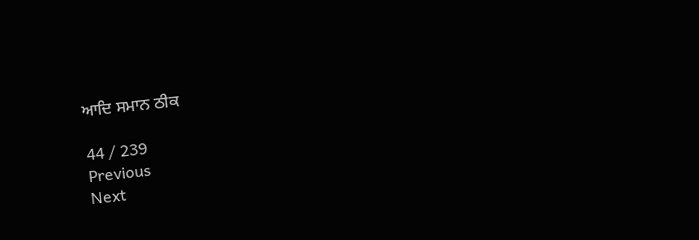ਆਦਿ ਸਮਾਨ ਠੀਕ

44 / 239
Previous
Next